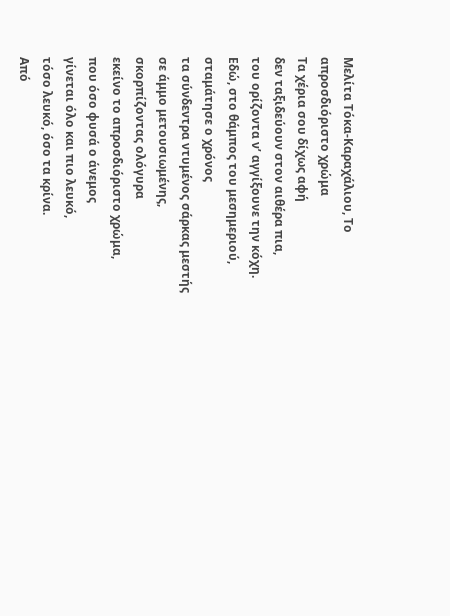Μελίτα Τόκα-Καραχάλιου, Το απροσδιόριστο χρώμα
Τα χέρια σου δίχως αφή
δεν ταξιδεύουν στον αιθέρα πια,
του ορίζοντα ν’ αγγίξουνε την κόχη.
Εδώ, στο θάμπος του μεσημεριού,
σταμάτησε ο χρόνος
τα σύνδεντρα ντυμένος σάρκας μεστής
σε άμμο μετουσιωμένης,
σκορπίζοντας ολόγυρα
εκείνο το απροσδιόριστο χρώμα,
που όσο φυσά ο άνεμος
γίνεται όλο και πιο λευκό,
τόσο λευκό, όσο τα κρίνα.
Από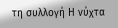τη συλλογή Η νύχτα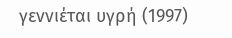γεννιέται υγρή (1997)